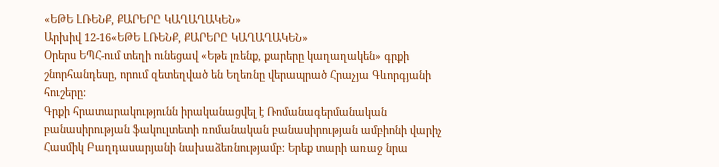«ԵԹԵ ԼՌԵՆՔ, ՔԱՐԵՐԸ ԿԱՂԱՂԱԿԵՆ»
Արխիվ 12-16«ԵԹԵ ԼՌԵՆՔ, ՔԱՐԵՐԸ ԿԱՂԱՂԱԿԵՆ»
Օրերս ԵՊՀ-ում տեղի ունեցավ «Եթե լռենք, քարերը կաղաղակեն» գրքի շնորհանդեսը, որում զետեղված են Եղեռնը վերապրած Հրաչյա Գևորգյանի հուշերը:
Գրքի հրատարակությունն իրականացվել է Ռոմանագերմանական բանասիրության ֆակուլտետի ռոմանական բանասիրության ամբիոնի վարիչ Հասմիկ Բաղդասարյանի նախաձեռնությամբ: Երեք տարի առաջ նրա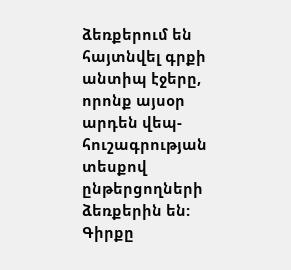ձեռքերում են հայտնվել գրքի անտիպ էջերը, որոնք այսօր արդեն վեպ-հուշագրության տեսքով ընթերցողների ձեռքերին են:
Գիրքը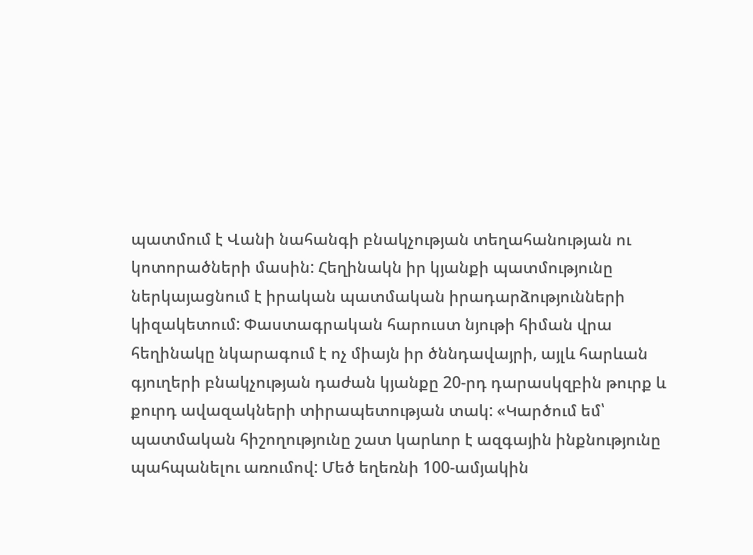պատմում է Վանի նահանգի բնակչության տեղահանության ու կոտորածների մասին: Հեղինակն իր կյանքի պատմությունը ներկայացնում է իրական պատմական իրադարձությունների կիզակետում: Փաստագրական հարուստ նյութի հիման վրա հեղինակը նկարագում է ոչ միայն իր ծննդավայրի, այլև հարևան գյուղերի բնակչության դաժան կյանքը 20-րդ դարասկզբին թուրք և քուրդ ավազակների տիրապետության տակ: «Կարծում եմ՝ պատմական հիշողությունը շատ կարևոր է ազգային ինքնությունը պահպանելու առումով: Մեծ եղեռնի 100-ամյակին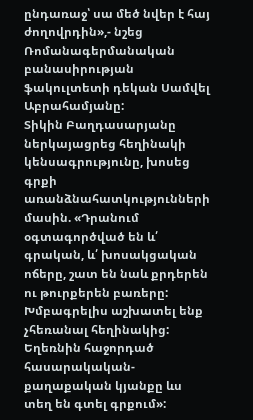ընդառաջ՝ սա մեծ նվեր է հայ ժողովրդին»,- նշեց Ռոմանագերմանական բանասիրության ֆակուլտետի դեկան Սամվել Աբրահամյանը:
Տիկին Բաղդասարյանը ներկայացրեց հեղինակի կենսագրությունը, խոսեց գրքի առանձնահատկությունների մասին. «Դրանում օգտագործված են և՛ գրական, և՛ խոսակցական ոճերը, շատ են նաև քրդերեն ու թուրքերեն բառերը: Խմբագրելիս աշխատել ենք չհեռանալ հեղինակից: Եղեռնին հաջորդած հասարակական-քաղաքական կյանքը ևս տեղ են գտել գրքում»: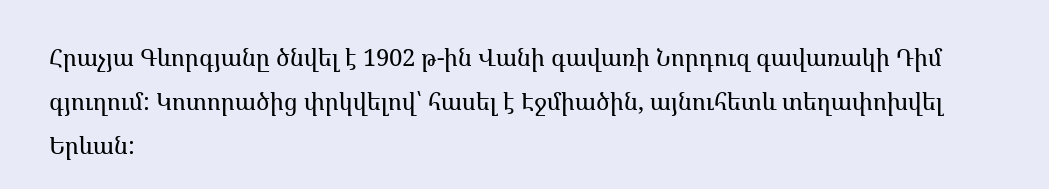Հրաչյա Գևորգյանը ծնվել է 1902 թ-ին Վանի գավառի Նորդուզ գավառակի Դիմ գյուղում: Կոտորածից փրկվելով՝ հասել է Էջմիածին, այնուհետև տեղափոխվել Երևան: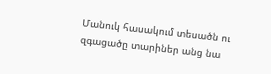Մանուկ հասակում տեսածն ու զգացածը տարիներ անց նա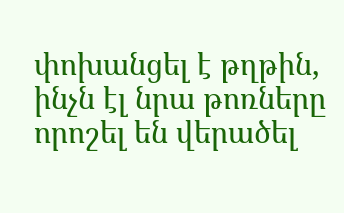փոխանցել է թղթին, ինչն էլ նրա թոռները որոշել են վերածել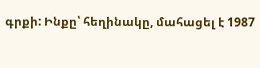գրքի: Ինքը՝ հեղինակը, մահացել է 1987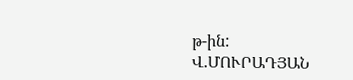թ-ին:
Վ.ՄՈՒՐԱԴՅԱՆ